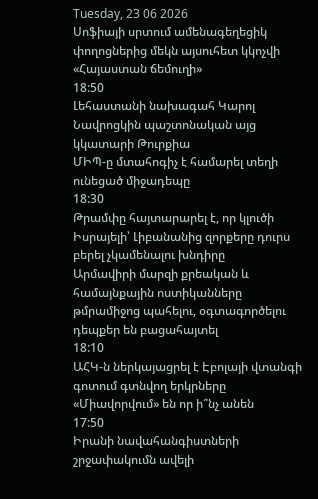Tuesday, 23 06 2026
Սոֆիայի սրտում ամենագեղեցիկ փողոցներից մեկն այսուհետ կկոչվի «Հայաստան ճեմուղի»
18:50
Լեհաստանի նախագահ Կարոլ Նավրոցկին պաշտոնական այց կկատարի Թուրքիա
ՄԻՊ-ը մտահոգիչ է համարել տեղի ունեցած միջադեպը
18:30
Թրամփը հայտարարել է, որ կլուծի Իսրայելի՝ Լիբանանից զորքերը դուրս բերել չկամենալու խնդիրը
Արմավիրի մարզի քրեական և համայնքային ոստիկանները թմրամիջոց պահելու, օգտագործելու դեպքեր են բացահայտել
18:10
ԱՀԿ-ն ներկայացրել է Էբոլայի վտանգի գոտում գտնվող երկրները
«Միավորվում» են որ ի՞նչ անեն
17:50
Իրանի նավահանգիստների շրջափակումն ավելի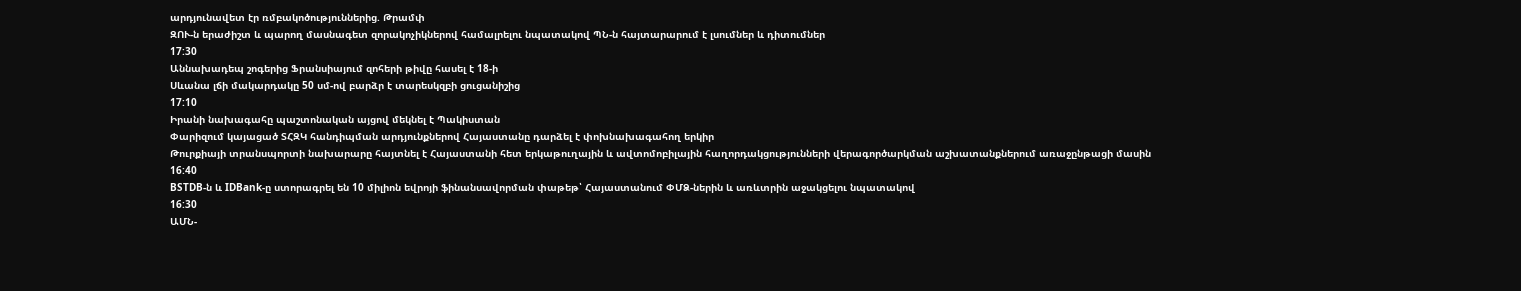արդյունավետ էր ռմբակոծություններից. Թրամփ
ԶՈՒ-ն երաժիշտ և պարող մասնագետ զորակոչիկներով համալրելու նպատակով ՊՆ-ն հայտարարում է լսումներ և դիտումներ
17:30
Աննախադեպ շոգերից Ֆրանսիայում զոհերի թիվը հասել է 18-ի
Սևանա լճի մակարդակը 50 սմ-ով բարձր է տարեսկզբի ցուցանիշից
17:10
Իրանի նախագահը պաշտոնական այցով մեկնել է Պակիստան
Փարիզում կայացած ՏՀԶԿ հանդիպման արդյունքներով Հայաստանը դարձել է փոխնախագահող երկիր
Թուրքիայի տրանսպորտի նախարարը հայտնել է Հայաստանի հետ երկաթուղային և ավտոմոբիլային հաղորդակցությունների վերագործարկման աշխատանքներում առաջընթացի մասին
16:40
BSTDB-ն և IDBank-ը ստորագրել են 10 միլիոն եվրոյի ֆինանսավորման փաթեթ՝ Հայաստանում ՓՄՁ-ներին և առևտրին աջակցելու նպատակով
16:30
ԱՄՆ-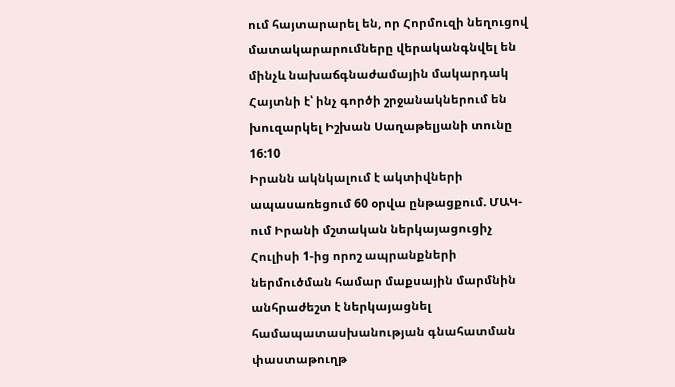ում հայտարարել են, որ Հորմուզի նեղուցով մատակարարումները վերականգնվել են մինչև նախաճգնաժամային մակարդակ
Հայտնի է՝ ինչ գործի շրջանակներում են խուզարկել Իշխան Սաղաթելյանի տունը
16:10
Իրանն ակնկալում է ակտիվների ապասառեցում 60 օրվա ընթացքում. ՄԱԿ-ում Իրանի մշտական ներկայացուցիչ
Հուլիսի 1-ից որոշ ապրանքների ներմուծման համար մաքսային մարմնին անհրաժեշտ է ներկայացնել համապատասխանության գնահատման փաստաթուղթ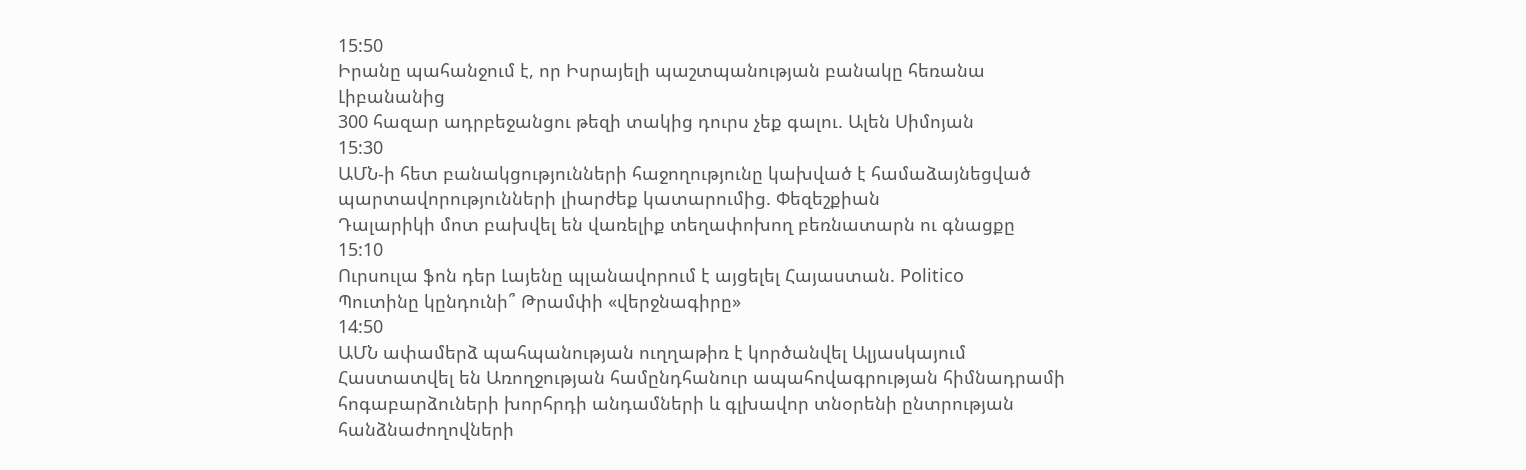15:50
Իրանը պահանջում է, որ Իսրայելի պաշտպանության բանակը հեռանա Լիբանանից
300 հազար ադրբեջանցու թեզի տակից դուրս չեք գալու. Ալեն Սիմոյան
15:30
ԱՄՆ-ի հետ բանակցությունների հաջողությունը կախված է համաձայնեցված պարտավորությունների լիարժեք կատարումից. Փեզեշքիան
Դալարիկի մոտ բախվել են վառելիք տեղափոխող բեռնատարն ու գնացքը
15:10
Ուրսուլա ֆոն դեր Լայենը պլանավորում է այցելել Հայաստան. Politico
Պուտինը կընդունի՞ Թրամփի «վերջնագիրը»
14:50
ԱՄՆ ափամերձ պահպանության ուղղաթիռ է կործանվել Ալյասկայում
Հաստատվել են Առողջության համընդհանուր ապահովագրության հիմնադրամի հոգաբարձուների խորհրդի անդամների և գլխավոր տնօրենի ընտրության հանձնաժողովների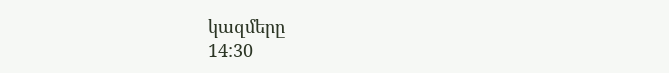կազմերը
14:30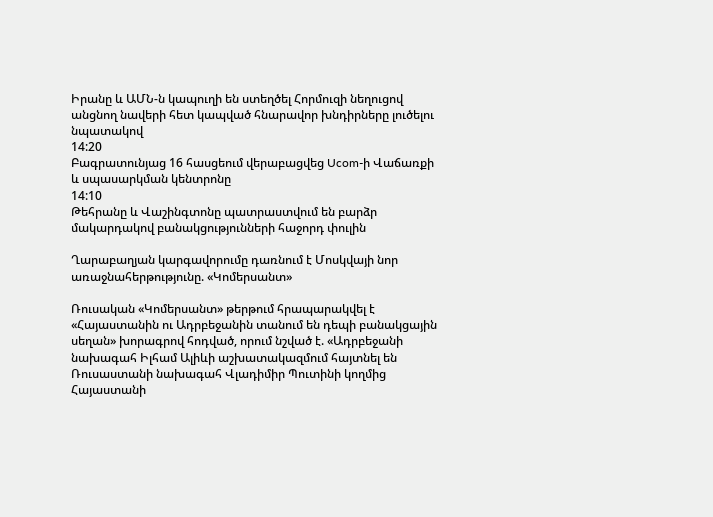Իրանը և ԱՄՆ-ն կապուղի են ստեղծել Հորմուզի նեղուցով անցնող նավերի հետ կապված հնարավոր խնդիրները լուծելու նպատակով
14:20
Բագրատունյաց 16 հասցեում վերաբացվեց Ucom-ի Վաճառքի և սպասարկման կենտրոնը
14:10
Թեհրանը և Վաշինգտոնը պատրաստվում են բարձր մակարդակով բանակցությունների հաջորդ փուլին

Ղարաբաղյան կարգավորումը դառնում է Մոսկվայի նոր առաջնահերթությունը. «Կոմերսանտ»

Ռուսական «Կոմերսանտ» թերթում հրապարակվել է «Հայաստանին ու Ադրբեջանին տանում են դեպի բանակցային սեղան» խորագրով հոդված, որում նշված է. «Ադրբեջանի նախագահ Իլհամ Ալիևի աշխատակազմում հայտնել են Ռուսաստանի նախագահ Վլադիմիր Պուտինի կողմից Հայաստանի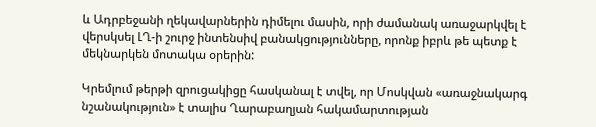և Ադրբեջանի ղեկավարներին դիմելու մասին, որի ժամանակ առաջարկվել է վերսկսել ԼՂ-ի շուրջ ինտենսիվ բանակցությունները, որոնք իբրև թե պետք է մեկնարկեն մոտակա օրերին:

Կրեմլում թերթի զրուցակիցը հասկանալ է տվել, որ Մոսկվան «առաջնակարգ նշանակություն» է տալիս Ղարաբաղյան հակամարտության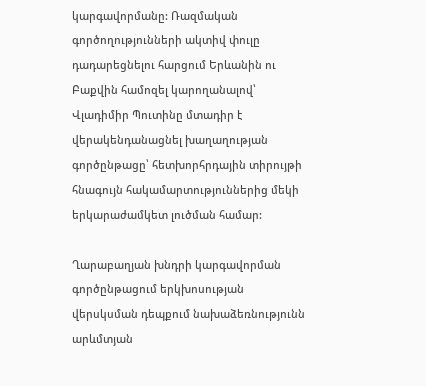կարգավորմանը: Ռազմական գործողությունների ակտիվ փուլը դադարեցնելու հարցում Երևանին ու Բաքվին համոզել կարողանալով՝ Վլադիմիր Պուտինը մտադիր է վերակենդանացնել խաղաղության գործընթացը՝ հետխորհրդային տիրույթի հնագույն հակամարտություններից մեկի երկարաժամկետ լուծման համար:

Ղարաբաղյան խնդրի կարգավորման գործընթացում երկխոսության վերսկսման դեպքում նախաձեռնությունն արևմտյան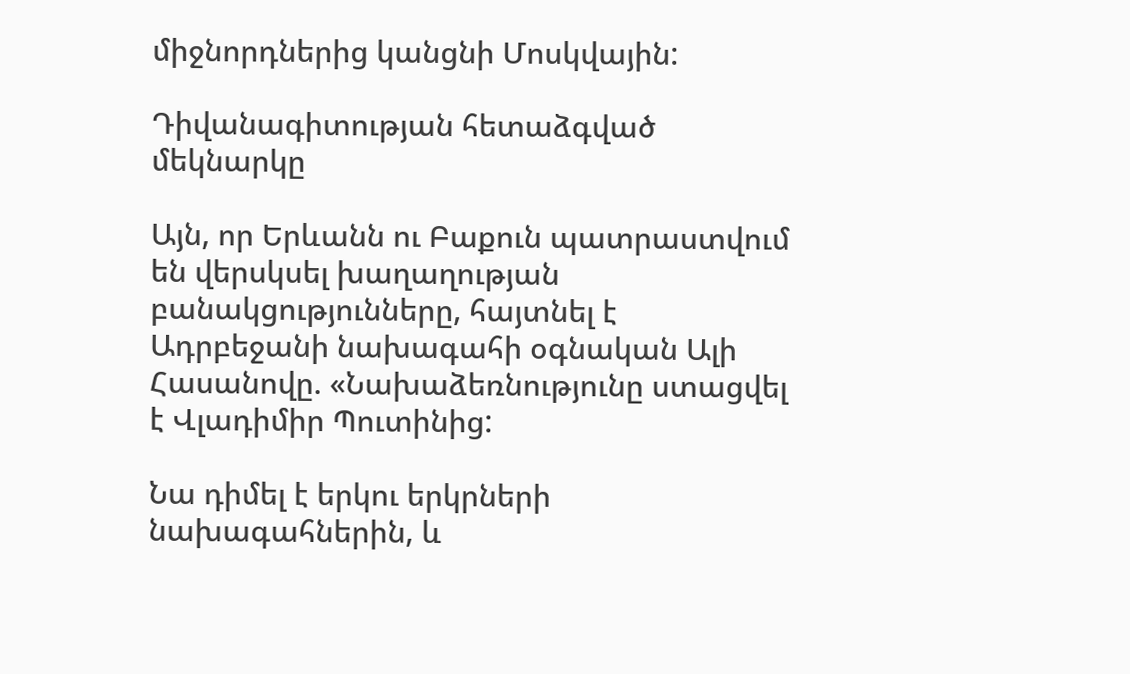միջնորդներից կանցնի Մոսկվային:

Դիվանագիտության հետաձգված մեկնարկը

Այն, որ Երևանն ու Բաքուն պատրաստվում են վերսկսել խաղաղության բանակցությունները, հայտնել է Ադրբեջանի նախագահի օգնական Ալի Հասանովը. «Նախաձեռնությունը ստացվել է Վլադիմիր Պուտինից:

Նա դիմել է երկու երկրների նախագահներին, և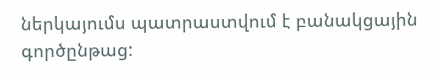ներկայումս պատրաստվում է բանակցային գործընթաց: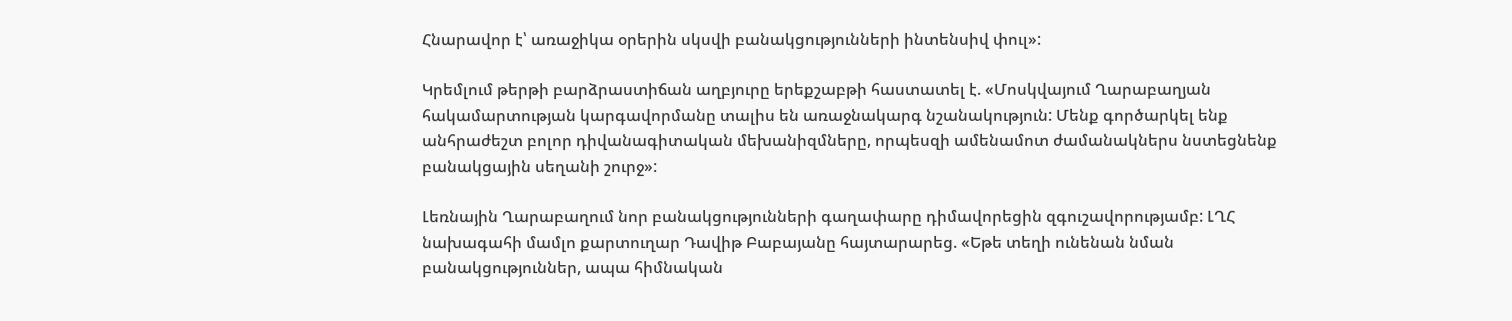Հնարավոր է՝ առաջիկա օրերին սկսվի բանակցությունների ինտենսիվ փուլ»:

Կրեմլում թերթի բարձրաստիճան աղբյուրը երեքշաբթի հաստատել է. «Մոսկվայում Ղարաբաղյան հակամարտության կարգավորմանը տալիս են առաջնակարգ նշանակություն: Մենք գործարկել ենք անհրաժեշտ բոլոր դիվանագիտական մեխանիզմները, որպեսզի ամենամոտ ժամանակներս նստեցնենք բանակցային սեղանի շուրջ»:

Լեռնային Ղարաբաղում նոր բանակցությունների գաղափարը դիմավորեցին զգուշավորությամբ: ԼՂՀ նախագահի մամլո քարտուղար Դավիթ Բաբայանը հայտարարեց. «Եթե տեղի ունենան նման բանակցություններ, ապա հիմնական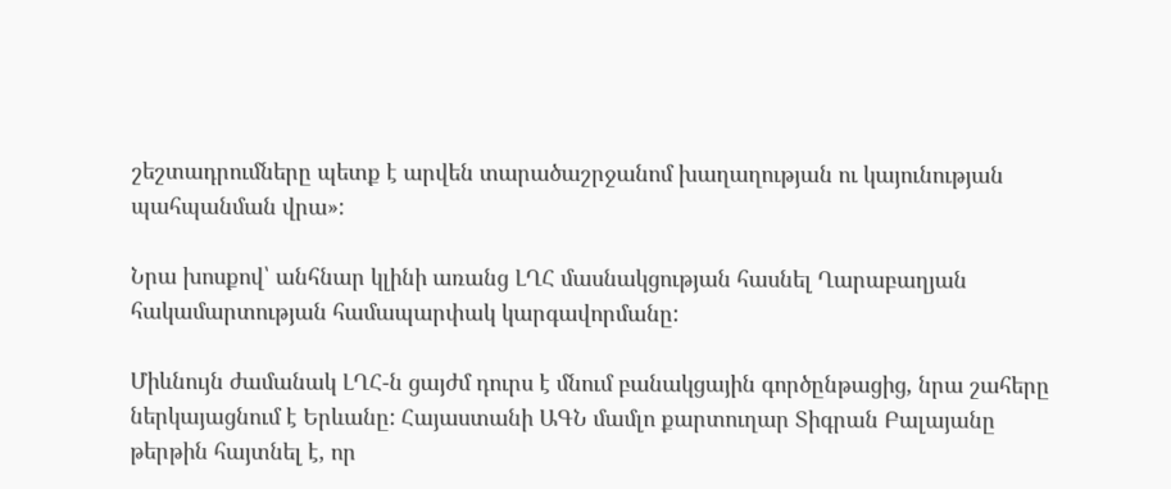շեշտադրումները պետք է արվեն տարածաշրջանոմ խաղաղության ու կայունության պահպանման վրա»:

Նրա խոսքով՝ անհնար կլինի առանց ԼՂՀ մասնակցության հասնել Ղարաբաղյան հակամարտության համապարփակ կարգավորմանը:

Միևնույն ժամանակ ԼՂՀ-ն ցայժմ դուրս է մնում բանակցային գործընթացից, նրա շահերը ներկայացնում է Երևանը: Հայաստանի ԱԳՆ մամլո քարտուղար Տիգրան Բալայանը թերթին հայտնել է, որ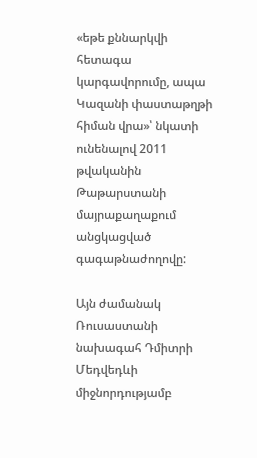«եթե քննարկվի հետագա կարգավորումը, ապա Կազանի փաստաթղթի հիման վրա»՝ նկատի ունենալով 2011 թվականին Թաթարստանի մայրաքաղաքում անցկացված գագաթնաժողովը:

Այն ժամանակ Ռուսաստանի նախագահ Դմիտրի Մեդվեդևի միջնորդությամբ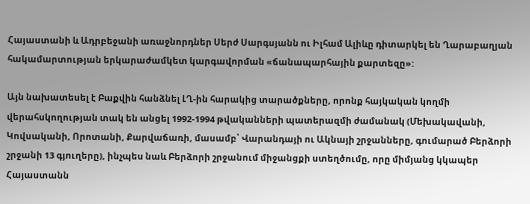Հայաստանի և Ադրբեջանի առաջնորդներ Սերժ Սարգսյանն ու Իլհամ Ալիևը դիտարկել են Ղարաբաղյան հակամարտության երկարաժամկետ կարգավորման «ճանապարհային քարտեզը»:

Այն նախատեսել է Բաքվին հանձնել ԼՂ-ին հարակից տարածքները, որոնք հայկական կողմի վերահսկողության տակ են անցել 1992-1994 թվականների պատերազմի ժամանակ (Մեխակավանի, Կովսականի, Որոտանի, Քարվաճառի, մասամբ՝ Վարանդայի ու Ակնայի շրջանները, գումարած Բերձորի շրջանի 13 գյուղերը), ինչպես նաև Բերձորի շրջանում միջանցքի ստեղծումը, որը միմյանց կկապեր Հայաստանն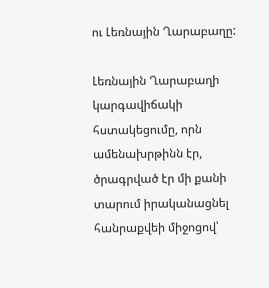ու Լեռնային Ղարաբաղը:

Լեռնային Ղարաբաղի կարգավիճակի հստակեցումը, որն ամենախրթինն էր, ծրագրված էր մի քանի տարում իրականացնել հանրաքվեի միջոցով՝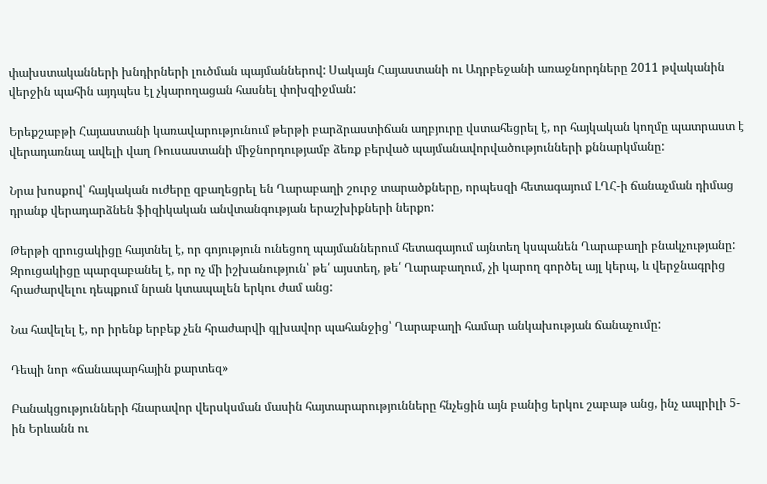փախստականների խնդիրների լուծման պայմաններով: Սակայն Հայաստանի ու Ադրբեջանի առաջնորդները 2011 թվականին վերջին պահին այդպես էլ չկարողացան հասնել փոխզիջման:

Երեքշաբթի Հայաստանի կառավարությունում թերթի բարձրաստիճան աղբյուրը վստահեցրել է, որ հայկական կողմը պատրաստ է վերադառնալ ավելի վաղ Ռուսաստանի միջնորդությամբ ձեռք բերված պայմանավորվածությունների քննարկմանը:

Նրա խոսքով՝ հայկական ուժերը զբաղեցրել են Ղարաբաղի շուրջ տարածքները, որպեսզի հետագայում ԼՂՀ-ի ճանաչման դիմաց դրանք վերադարձնեն ֆիզիկական անվտանգության երաշխիքների ներքո:

Թերթի զրուցակիցը հայտնել է, որ գոյություն ունեցող պայմաններում հետագայում այնտեղ կսպանեն Ղարաբաղի բնակչությանը: Զրուցակիցը պարզաբանել է, որ ոչ մի իշխանություն՝ թե՛ այստեղ, թե՛ Ղարաբաղում, չի կարող գործել այլ կերպ, և վերջնագրից հրաժարվելու դեպքում նրան կտապալեն երկու ժամ անց:

Նա հավելել է, որ իրենք երբեք չեն հրաժարվի գլխավոր պահանջից՝ Ղարաբաղի համար անկախության ճանաչումը:

Դեպի նոր «ճանապարհային քարտեզ»

Բանակցությունների հնարավոր վերսկսման մասին հայտարարությունները հնչեցին այն բանից երկու շաբաթ անց, ինչ ապրիլի 5-ին Երևանն ու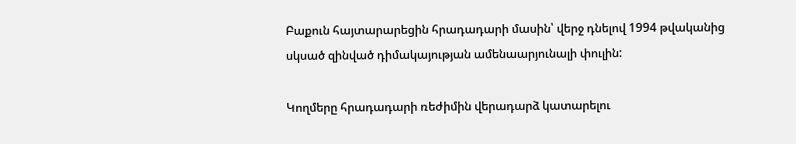Բաքուն հայտարարեցին հրադադարի մասին՝ վերջ դնելով 1994 թվականից սկսած զինված դիմակայության ամենաարյունալի փուլին:

Կողմերը հրադադարի ռեժիմին վերադարձ կատարելու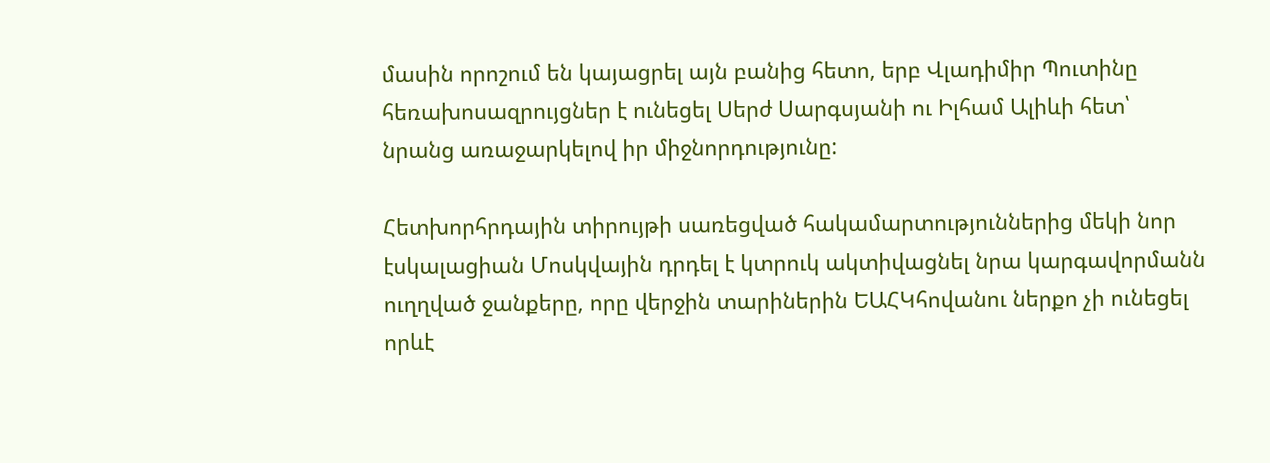մասին որոշում են կայացրել այն բանից հետո, երբ Վլադիմիր Պուտինը հեռախոսազրույցներ է ունեցել Սերժ Սարգսյանի ու Իլհամ Ալիևի հետ՝ նրանց առաջարկելով իր միջնորդությունը:

Հետխորհրդային տիրույթի սառեցված հակամարտություններից մեկի նոր էսկալացիան Մոսկվային դրդել է կտրուկ ակտիվացնել նրա կարգավորմանն ուղղված ջանքերը, որը վերջին տարիներին ԵԱՀԿհովանու ներքո չի ունեցել որևէ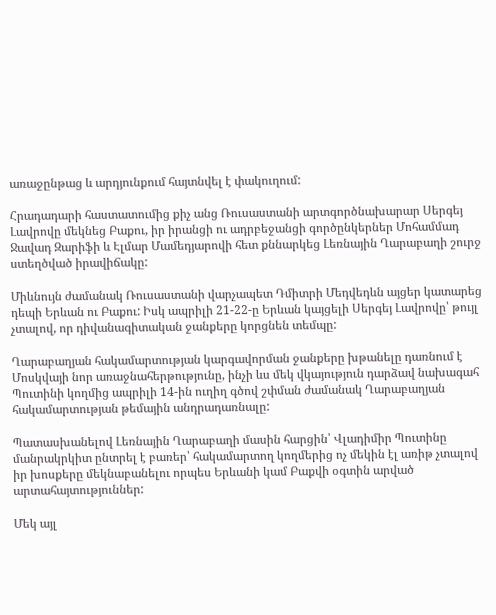առաջընթաց և արդյունքում հայտնվել է փակուղում:

Հրադադարի հաստատումից քիչ անց Ռուսաստանի արտգործնախարար Սերգեյ Լավրովը մեկնեց Բաքու, իր իրանցի ու ադրբեջանցի գործընկերներ Մոհամմադ Ջավադ Զարիֆի և Էլմար Մամեդյարովի հետ քննարկեց Լեռնային Ղարաբաղի շուրջ ստեղծված իրավիճակը:

Միևնույն ժամանակ Ռուսաստանի վարչապետ Դմիտրի Մեդվեդևն այցեր կատարեց դեպի Երևան ու Բաքու: Իսկ ապրիլի 21-22-ը Երևան կայցելի Սերգեյ Լավրովը՝ թույլ չտալով, որ դիվանագիտական ջանքերը կորցնեն տեմպը:

Ղարաբաղյան հակամարտության կարգավորման ջանքերը խթանելը դառնում է Մոսկվայի նոր առաջնահերթությունը, ինչի ևս մեկ վկայություն դարձավ նախագահ Պուտինի կողմից ապրիլի 14-ին ուղիղ գծով շփման ժամանակ Ղարաբաղյան հակամարտության թեմային անդրադառնալը:

Պատասխանելով Լեռնային Ղարաբաղի մասին հարցին՝ Վլադիմիր Պուտինը մանրակրկիտ ընտրել է բառեր՝ հակամարտող կողմերից ոչ մեկին էլ առիթ չտալով իր խոսքերը մեկնաբանելու որպես Երևանի կամ Բաքվի օգտին արված արտահայտություններ:

Մեկ այլ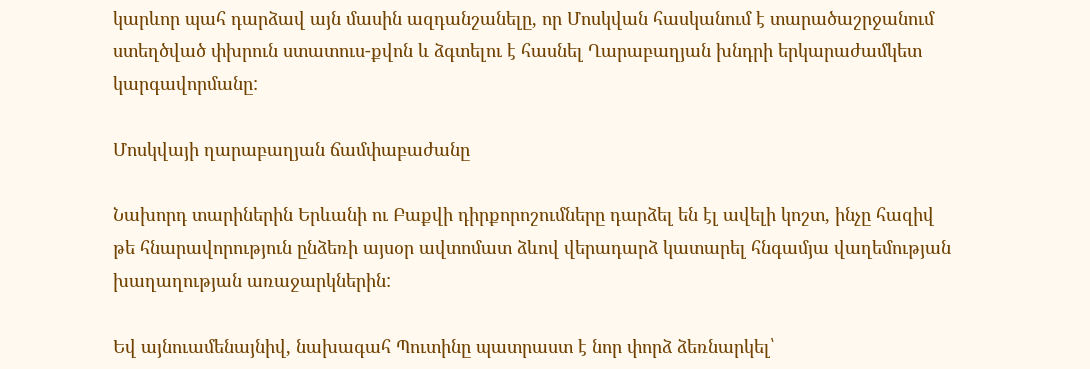կարևոր պահ դարձավ այն մասին ազդանշանելը, որ Մոսկվան հասկանում է տարածաշրջանում ստեղծված փխրուն ստատուս-քվոն և ձգտելու է հասնել Ղարաբաղյան խնդրի երկարաժամկետ կարգավորմանը:

Մոսկվայի ղարաբաղյան ճամփաբաժանը

Նախորդ տարիներին Երևանի ու Բաքվի դիրքորոշումները դարձել են էլ ավելի կոշտ, ինչը հազիվ թե հնարավորություն ընձեռի այսօր ավտոմատ ձևով վերադարձ կատարել հնգամյա վաղեմության խաղաղության առաջարկներին:

Եվ այնուամենայնիվ, նախագահ Պուտինը պատրաստ է նոր փորձ ձեռնարկել՝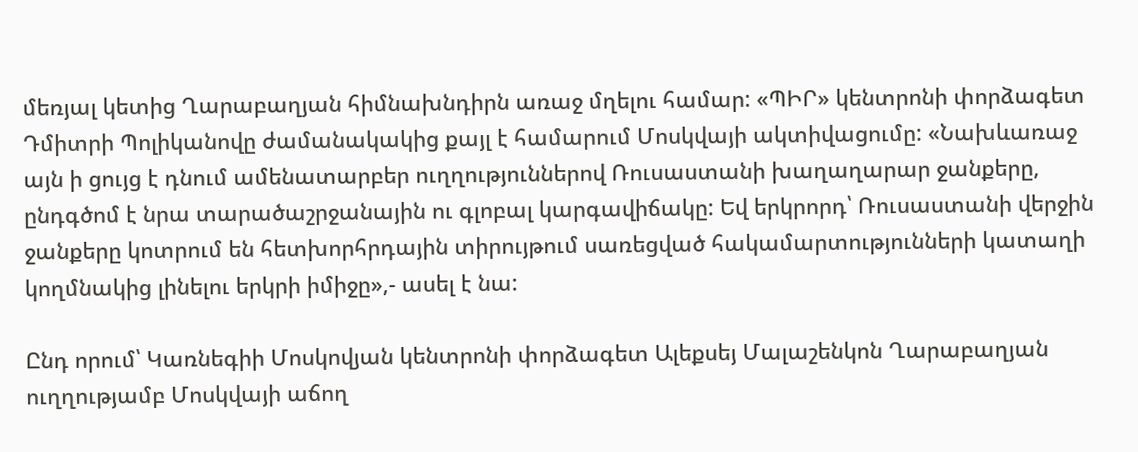մեռյալ կետից Ղարաբաղյան հիմնախնդիրն առաջ մղելու համար: «ՊԻՐ» կենտրոնի փորձագետ Դմիտրի Պոլիկանովը ժամանակակից քայլ է համարում Մոսկվայի ակտիվացումը: «Նախևառաջ այն ի ցույց է դնում ամենատարբեր ուղղություններով Ռուսաստանի խաղաղարար ջանքերը, ընդգծոմ է նրա տարածաշրջանային ու գլոբալ կարգավիճակը: Եվ երկրորդ՝ Ռուսաստանի վերջին ջանքերը կոտրում են հետխորհրդային տիրույթում սառեցված հակամարտությունների կատաղի կողմնակից լինելու երկրի իմիջը»,- ասել է նա:

Ընդ որում՝ Կառնեգիի Մոսկովյան կենտրոնի փորձագետ Ալեքսեյ Մալաշենկոն Ղարաբաղյան ուղղությամբ Մոսկվայի աճող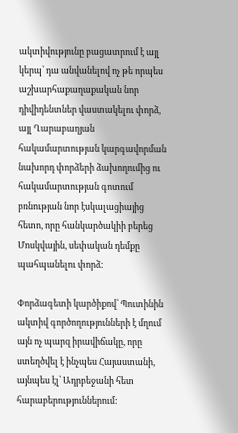ակտիվությունը բացատրում է այլ կերպ՝ դա անվանելով ոչ թե որպես աշխարհաքաղաքական նոր դիվիդենտներ վաստակելու փորձ, այլ Ղարաբաղյան հակամարտության կարգավորման նախորդ փորձերի ձախողումից ու հակամարտության գոտում բռնության նոր էսկալացիայից հետո, որը հանկարծակիի բերեց Մոսկվային, սեփական դեմքը պահպանելու փորձ:

Փորձագետի կարծիքով՝ Պուտինին ակտիվ գործողությունների է մղում այն ոչ պարզ իրավիճակը, որը ստեղծվել է ինչպես Հայաստանի, այնպես էլ՝ Ադրբեջանի հետ հարաբերություններում: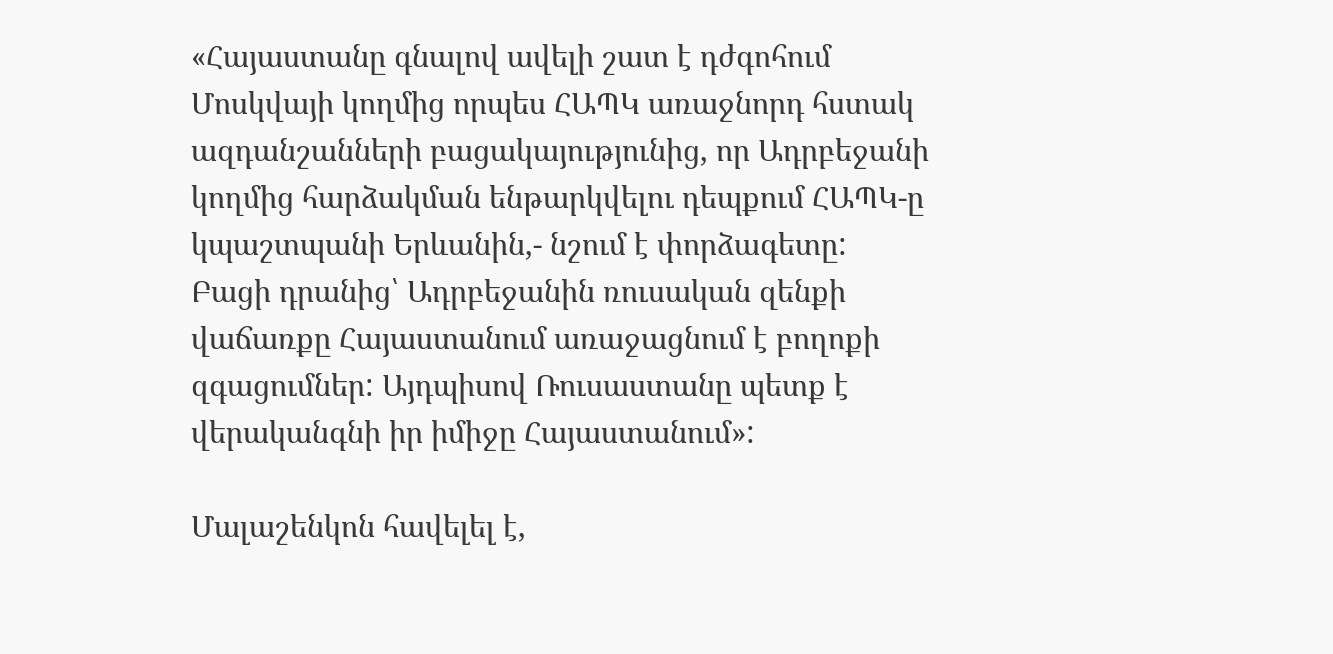«Հայաստանը գնալով ավելի շատ է դժգոհում Մոսկվայի կողմից որպես ՀԱՊԿ առաջնորդ հստակ ազդանշանների բացակայությունից, որ Ադրբեջանի կողմից հարձակման ենթարկվելու դեպքում ՀԱՊԿ-ը կպաշտպանի Երևանին,- նշում է փորձագետը: Բացի դրանից՝ Ադրբեջանին ռուսական զենքի վաճառքը Հայաստանում առաջացնում է բողոքի զգացումներ: Այդպիսով Ռուսաստանը պետք է վերականգնի իր իմիջը Հայաստանում»:

Մալաշենկոն հավելել է,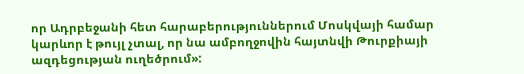որ Ադրբեջանի հետ հարաբերություններում Մոսկվայի համար կարևոր է թույլ չտալ, որ նա ամբողջովին հայտնվի Թուրքիայի ազդեցության ուղեծրում»: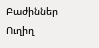Բաժիններ
Ուղիղ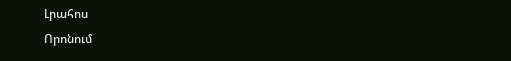Լրահոս
Որոնում